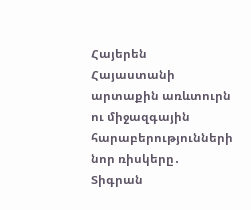Հայերեն
Հայաստանի արտաքին առևտուրն ու միջազգային հարաբերությունների նոր ռիսկերը․ Տիգրան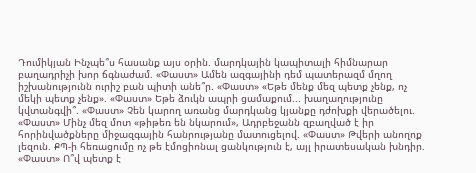Դումիկյան Ինչպե՞ս հասանք այս օրին. մարդկային կապիտալի հիմնարար բաղադրիչի խոր ճգնաժամ. «Փաստ» Ամեն ազգայինի դեմ պատերազմ մղող իշխանությունն ուրիշ բան պիտի անե՞ր. «Փաստ» «Եթե մենք մեզ պետք չենք, ոչ մեկի պետք չենք». «Փաստ» Եթե ձուկն ապրի ցամաքում... խաղաղությունը կվտանգվի՞. «Փաստ» Չեն կարող առանց մարդկանց կյանքը դժոխքի վերածելու. «Փաստ» Մինչ մեզ մոտ «թիթեռ են նկարում», Ադրբեջանն զբաղված է իր հորինվածքները միջազգային հանրությանը մատուցելով. «Փաստ» Թվերի անողոք լեզուն. ՔՊ-ի հեռացումը ոչ թե էմոցիոնալ ցանկություն է, այլ իրատեսական խնդիր. «Փաստ» Ո՞վ պետք է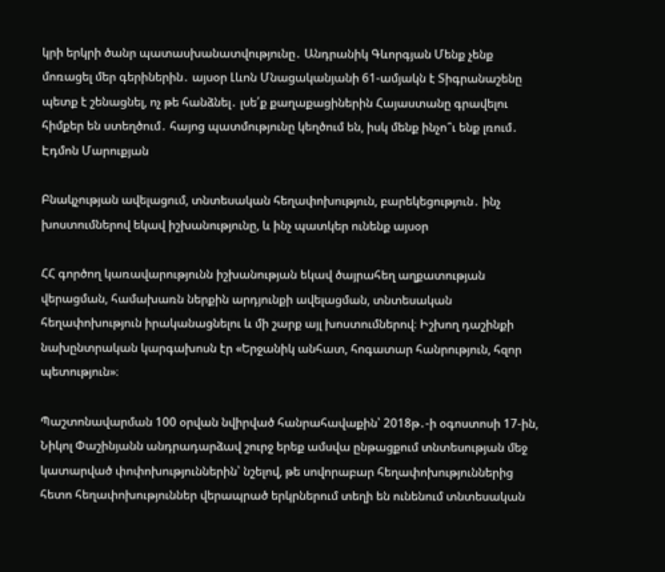կրի երկրի ծանր պատասխանատվությունը․ Անդրանիկ Գևորգյան Մենք չենք մոռացել մեր գերիներին․ այսօր Լևոն Մնացականյանի 61-ամյակն է Տիգրանաշենը պետք է շենացնել, ոչ թե հանձնել․ լսե՛ք քաղաքացիներին Հայաստանը գրավելու հիմքեր են ստեղծում․ հայոց պատմությունը կեղծում են, իսկ մենք ինչո՞ւ ենք լռում․ Էդմոն Մարուքյան

Բնակչության ավելացում, տնտեսական հեղափոխություն, բարեկեցություն․ ինչ խոստումներով եկավ իշխանությունը, և ինչ պատկեր ունենք այսօր

ՀՀ գործող կառավարությունն իշխանության եկավ ծայրահեղ աղքատության վերացման, համախառն ներքին արդյունքի ավելացման, տնտեսական հեղափոխություն իրականացնելու և մի շարք այլ խոստումներով։ Իշխող դաշինքի նախընտրական կարգախոսն էր «Երջանիկ անհատ, հոգատար հանրություն, հզոր պետություն»։

Պաշտոնավարման 100 օրվան նվիրված հանրահավաքին՝ 2018թ․-ի օգոստոսի 17-ին, Նիկոլ Փաշինյանն անդրադարձավ շուրջ երեք ամսվա ընթացքում տնտեսության մեջ կատարված փոփոխություններին՝ նշելով, թե սովորաբար հեղափոխություններից հետո հեղափոխություններ վերապրած երկրներում տեղի են ունենում տնտեսական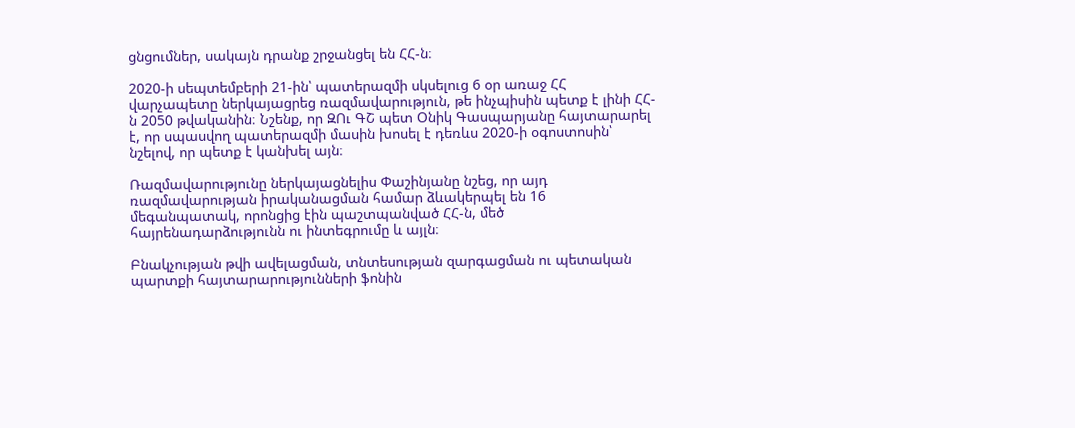ցնցումներ, սակայն դրանք շրջանցել են ՀՀ-ն։

2020-ի սեպտեմբերի 21-ին՝ պատերազմի սկսելուց 6 օր առաջ ՀՀ վարչապետը ներկայացրեց ռազմավարություն, թե ինչպիսին պետք է լինի ՀՀ-ն 2050 թվականին։ Նշենք, որ ԶՈւ ԳՇ պետ Օնիկ Գասպարյանը հայտարարել է, որ սպասվող պատերազմի մասին խոսել է դեռևս 2020-ի օգոստոսին՝ նշելով, որ պետք է կանխել այն։

Ռազմավարությունը ներկայացնելիս Փաշինյանը նշեց, որ այդ ռազմավարության իրականացման համար ձևակերպել են 16 մեգանպատակ, որոնցից էին պաշտպանված ՀՀ-ն, մեծ հայրենադարձությունն ու ինտեգրումը և այլն։

Բնակչության թվի ավելացման, տնտեսության զարգացման ու պետական պարտքի հայտարարությունների ֆոնին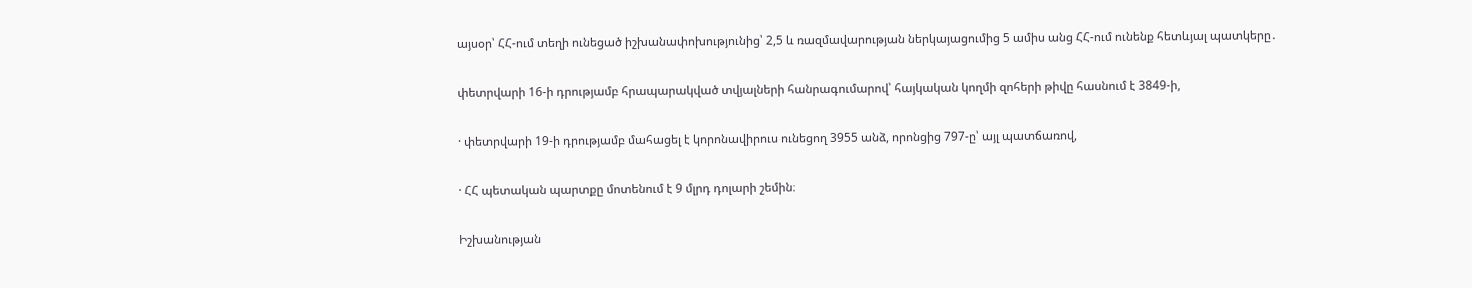այսօր՝ ՀՀ-ում տեղի ունեցած իշխանափոխությունից՝ 2,5 և ռազմավարության ներկայացումից 5 ամիս անց ՀՀ-ում ունենք հետևյալ պատկերը․

փետրվարի 16-ի դրությամբ հրապարակված տվյալների հանրագումարով՝ հայկական կողմի զոհերի թիվը հասնում է 3849-ի,

· փետրվարի 19-ի դրությամբ մահացել է կորոնավիրուս ունեցող 3955 անձ, որոնցից 797-ը՝ այլ պատճառով,

· ՀՀ պետական պարտքը մոտենում է 9 մլրդ դոլարի շեմին։

Իշխանության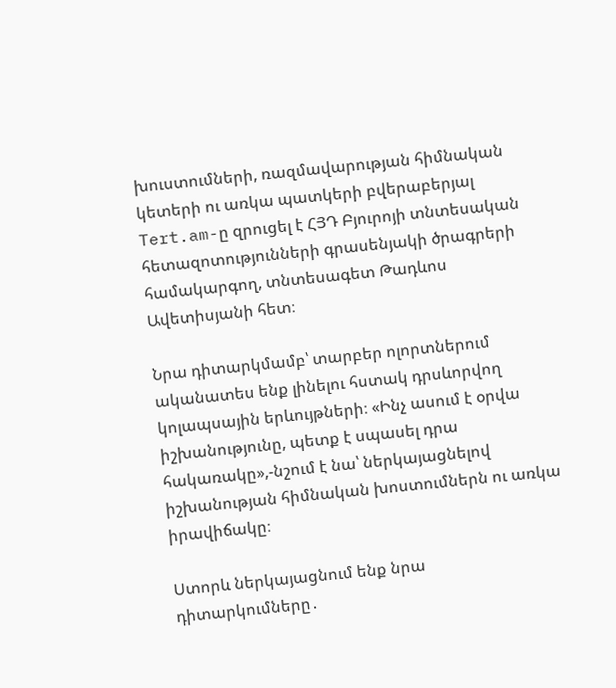խուստումների, ռազմավարության հիմնական կետերի ու առկա պատկերի բվերաբերյալ Tert.am-ը զրուցել է ՀՅԴ Բյուրոյի տնտեսական հետազոտությունների գրասենյակի ծրագրերի համակարգող, տնտեսագետ Թադևոս Ավետիսյանի հետ։

Նրա դիտարկմամբ՝ տարբեր ոլորտներում ականատես ենք լինելու հստակ դրսևորվող կոլապսային երևույթների։ «Ինչ ասում է օրվա իշխանությունը, պետք է սպասել դրա հակառակը»,-նշում է նա՝ ներկայացնելով իշխանության հիմնական խոստումներն ու առկա իրավիճակը։

Ստորև ներկայացնում ենք նրա դիտարկումները․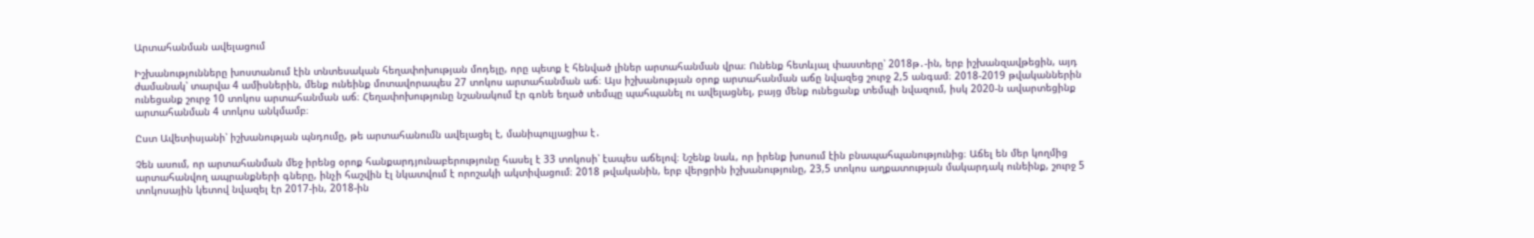Արտահանման ավելացում

Իշխանությունները խոստանում էին տնտեսական հեղափոխության մոդելը, որը պետք է հենված լիներ արտահանման վրա։ Ունենք հետևյալ փաստերը՝ 2018թ․-ին, երբ իշխանզավթեցին, այդ ժամանակ՝ տարվա 4 ամիսներին, մենք ունեինք մոտավորապես 27 տոկոս արտահանման աճ։ Այս իշխանության օրոք արտահանման աճը նվազեց շուրջ 2,5 անգամ։ 2018-2019 թվականներին ունեցանք շուրջ 10 տոկոս արտահանման աճ։ Հեղափոխությունը նշանակում էր գոնե եղած տեմպը պահպանել ու ավելացնել, բայց մենք ունեցանք տեմպի նվազում, իսկ 2020-ն ավարտեցինք արտահանման 4 տոկոս անկմամբ։

Ըստ Ավետիսյանի՝ իշխանության պնդումը, թե արտահանումն ավելացել է, մանիպուլյացիա է․

Չեն ասում, որ արտահանման մեջ իրենց օրոք հանքարդյունաբերությունը հասել է 33 տոկոսի՝ էապես աճելով։ Նշենք նաև, որ իրենք խոսում էին բնապահպանությունից։ Աճել են մեր կողմից արտահանվող ապրանքների գները, ինչի հաշվին էլ նկատվում է որոշակի ակտիվացում։ 2018 թվականին, երբ վերցրին իշխանությունը, 23,5 տոկոս աղքատության մակարդակ ունեինք, շուրջ 5 տոկոսային կետով նվազել էր 2017-ին, 2018-ին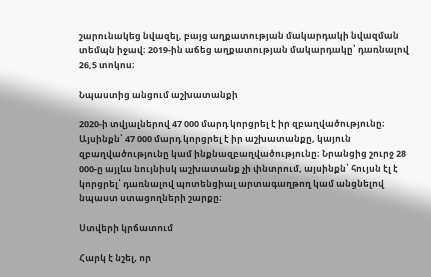շարունակեց նվազել, բայց աղքատության մակարդակի նվազման տեմպն իջավ։ 2019-ին աճեց աղքատության մակարդակը՝ դառնալով 26,5 տոկոս։

Նպաստից անցում աշխատանքի

2020-ի տվյալներով 47 000 մարդ կորցրել է իր զբաղվածությունը։ Այսինքն՝ 47 000 մարդ կորցրել է իր աշխատանքը, կայուն զբաղվածությունը կամ ինքնազբաղվածությունը։ Նրանցից շուրջ 28 000-ը այլևս նույնիսկ աշխատանք չի փնտրում, այսինքն՝ հույսն էլ է կորցրել՝ դառնալով պոտենցիալ արտագաղթող կամ անցնելով նպաստ ստացողների շարքը։

Ստվերի կրճատում

Հարկ է նշել, որ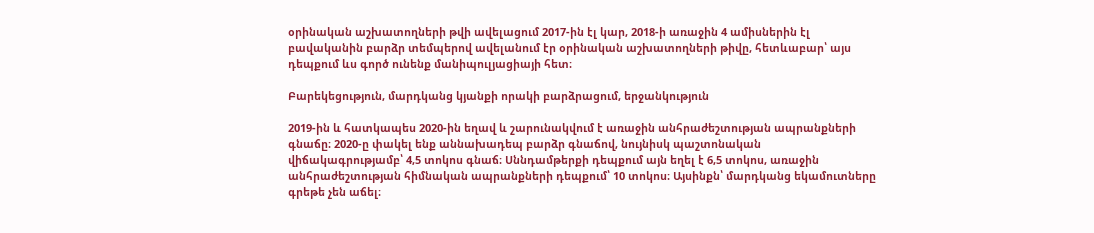օրինական աշխատողների թվի ավելացում 2017-ին էլ կար, 2018-ի առաջին 4 ամիսներին էլ բավականին բարձր տեմպերով ավելանում էր օրինական աշխատողների թիվը, հետևաբար՝ այս դեպքում ևս գործ ունենք մանիպուլյացիայի հետ։

Բարեկեցություն, մարդկանց կյանքի որակի բարձրացում, երջանկություն

2019-ին և հատկապես 2020-ին եղավ և շարունակվում է առաջին անհրաժեշտության ապրանքների գնաճը։ 2020-ը փակել ենք աննախադեպ բարձր գնաճով, նույնիսկ պաշտոնական վիճակագրությամբ՝ 4,5 տոկոս գնաճ։ Սննդամթերքի դեպքում այն եղել է 6,5 տոկոս, առաջին անհրաժեշտության հիմնական ապրանքների դեպքում՝ 10 տոկոս։ Այսինքն՝ մարդկանց եկամուտները գրեթե չեն աճել։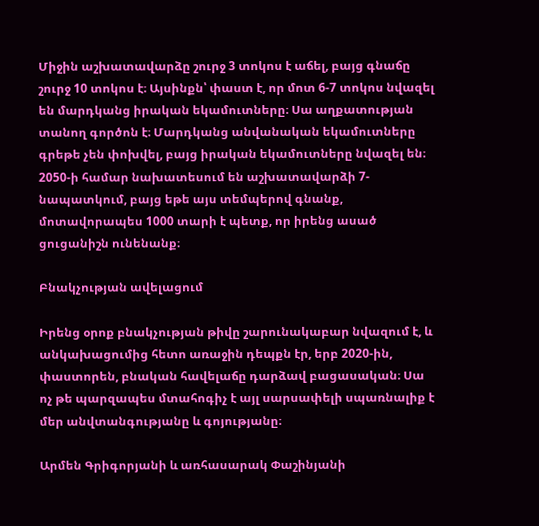Միջին աշխատավարձը շուրջ 3 տոկոս է աճել, բայց գնաճը շուրջ 10 տոկոս է։ Այսինքն՝ փաստ է, որ մոտ 6-7 տոկոս նվազել են մարդկանց իրական եկամուտները։ Սա աղքատության տանող գործոն է։ Մարդկանց անվանական եկամուտները գրեթե չեն փոխվել, բայց իրական եկամուտները նվազել են։ 2050-ի համար նախատեսում են աշխատավարձի 7-նապատկում, բայց եթե այս տեմպերով գնանք, մոտավորապես 1000 տարի է պետք, որ իրենց ասած ցուցանիշն ունենանք։

Բնակչության ավելացում

Իրենց օրոք բնակչության թիվը շարունակաբար նվազում է, և անկախացումից հետո առաջին դեպքն էր, երբ 2020-ին, փաստորեն, բնական հավելաճը դարձավ բացասական։ Սա ոչ թե պարզապես մտահոգիչ է այլ սարսափելի սպառնալիք է մեր անվտանգությանը և գոյությանը։

Արմեն Գրիգորյանի և առհասարակ Փաշինյանի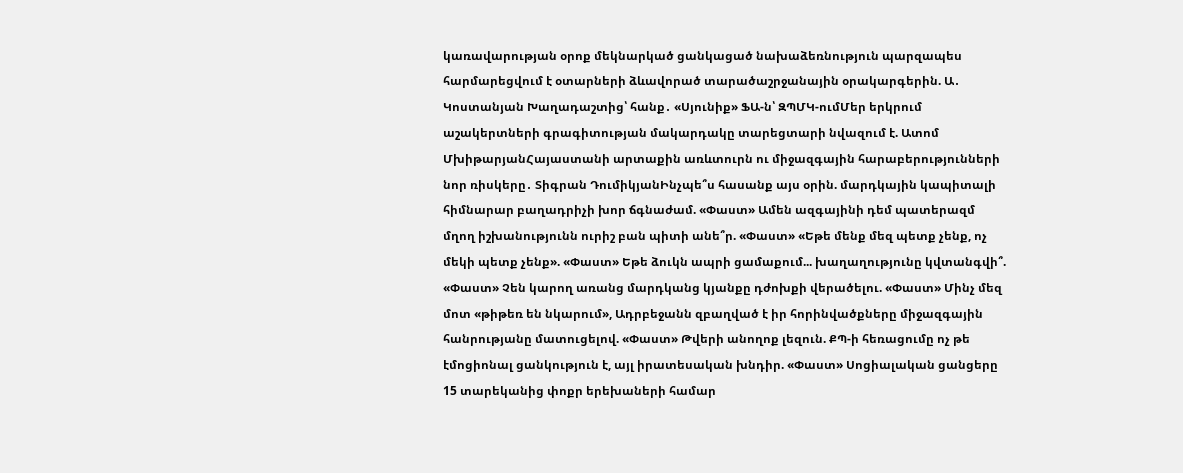կառավարության օրոք մեկնարկած ցանկացած նախաձեռնություն պարզապես հարմարեցվում է օտարների ձևավորած տարածաշրջանային օրակարգերին. Ա․ Կոստանյան Խաղադաշտից՝ հանք․ «Սյունիք» ՖԱ-ն՝ ԶՊՄԿ-ումՄեր երկրում աշակերտների գրագիտության մակարդակը տարեցտարի նվազում է. Ատոմ ՄխիթարյանՀայաստանի արտաքին առևտուրն ու միջազգային հարաբերությունների նոր ռիսկերը․ Տիգրան ԴումիկյանԻնչպե՞ս հասանք այս օրին. մարդկային կապիտալի հիմնարար բաղադրիչի խոր ճգնաժամ. «Փաստ» Ամեն ազգայինի դեմ պատերազմ մղող իշխանությունն ուրիշ բան պիտի անե՞ր. «Փաստ» «Եթե մենք մեզ պետք չենք, ոչ մեկի պետք չենք». «Փաստ» Եթե ձուկն ապրի ցամաքում... խաղաղությունը կվտանգվի՞. «Փաստ» Չեն կարող առանց մարդկանց կյանքը դժոխքի վերածելու. «Փաստ» Մինչ մեզ մոտ «թիթեռ են նկարում», Ադրբեջանն զբաղված է իր հորինվածքները միջազգային հանրությանը մատուցելով. «Փաստ» Թվերի անողոք լեզուն. ՔՊ-ի հեռացումը ոչ թե էմոցիոնալ ցանկություն է, այլ իրատեսական խնդիր. «Փաստ» Սոցիալական ցանցերը 15 տարեկանից փոքր երեխաների համար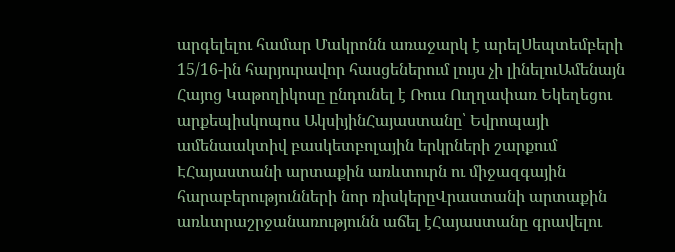արգելելու համար Մակրոնն առաջարկ է արելՍեպտեմբերի 15/16-ին հարյուրավոր հասցեներում լույս չի լինելուԱմենայն Հայոց Կաթողիկոսը ընդունել է Ռուս Ուղղափառ Եկեղեցու արքեպիսկոպոս ԱկսիյինՀայաստանը՝ Եվրոպայի ամենաակտիվ բասկետբոլային երկրների շարքում ԷՀայաստանի արտաքին առևտուրն ու միջազգային հարաբերությունների նոր ռիսկերըՎրաստանի արտաքին առևտրաշրջանառությունն աճել էՀայաստանը գրավելու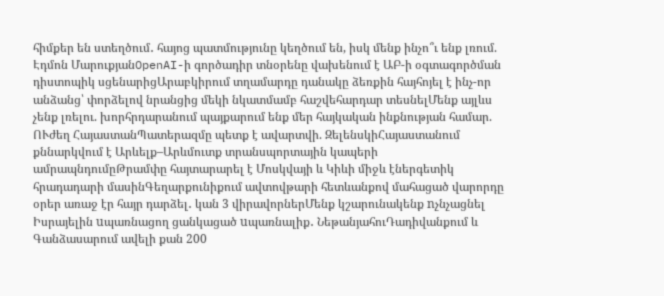հիմքեր են ստեղծում․ հայոց պատմությունը կեղծում են, իսկ մենք ինչո՞ւ ենք լռում. Էդմոն ՄարուքյանOpenAI-ի գործադիր տնօրենը վախենում է ԱԲ-ի օգտագործման դիստոպիկ սցենարիցԱրաբկիրում տղամարդը դանակը ձեռքին հայհոյել է ինչ-որ անձանց՝ փորձելով նրանցից մեկի նկատմամբ հաշվեհարդար տեսնելՄենք այլևս չենք լռելու. խորհրդարանում պայքարում ենք մեր հայկական ինքնության համար. ՈՒժեղ ՀայաստանՊատերազմը պետք է ավարտվի. ԶելենսկիՀայաստանում քննարկվում է Արևելք–Արևմուտք տրանսպորտային կապերի ամրապնդումըԹրամփը հայտարարել է Մոսկվայի և Կիևի միջև էներգետիկ հրադադարի մասինԳեղարքունիքում ավտովթարի հետևանքով մահացած վարորդը օրեր առաջ էր հայր դարձել․ կան 3 վիրավորներՄենք կշարունակենք nչնչացնել Իսրայելին uպառնացող ցանկացած uպառնալիք․ ՆեթանյահուԴադիվանքում և Գանձասարում ավելի քան 200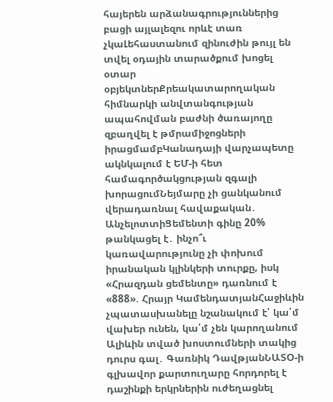հայերեն արձանագրություններից բացի այլալեզու որևէ տառ չկաԼեհաստանում զինուժին թույլ են տվել օդային տարածքում խոցել օտար օբյեկտներՔրեակատարողական հիմնարկի անվտանգության ապահովման բաժնի ծառայողը զբաղվել է թմրամիջոցների իրացմամբԿանադայի վարչապետը ակնկալում է ԵՄ-ի հետ համագործակցության զգալի խորացումՆեյմարը չի ցանկանում վերադառնալ հավաքական․ ԱնչելոտտիՑեմենտի գինը 20% թանկացել է․ ինչո՞ւ կառավարությունը չի փոխում իրանական կլինկերի տուրքը, իսկ «Հրազդան ցեմենտը» դառնում է «888». Հրայր ԿամենդատյանՀաջիևին չպատասխանելը նշանակում է՝ կա՛մ վախեր ունեն, կա՛մ չեն կարողանում Ալիևին տված խոստումների տակից դուրս գալ․ Գառնիկ ԴավթյանՆԱՏՕ-ի գլխավոր քարտուղարը հորդորել է դաշինքի երկրներին ուժեղացնել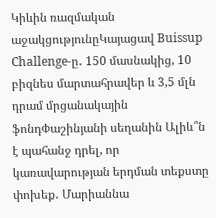Կիևին ռազմական աջակցությունըԿայացավ Buissup Challenge-ը․ 150 մասնակից, 10 բիզնես մարտահրավեր և 3,5 մլն դրամ մրցանակային ֆոնդՓաշինյանի սեղանին Ալիև՞ն է պահանջ դրել, որ կառավարության երդման տեքստը փոխեք․ Մարիաննա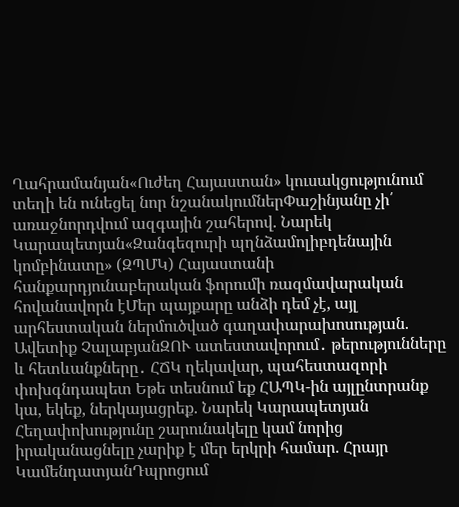Ղահրամանյան«Ուժեղ Հայաստան» կուսակցությունում տեղի են ունեցել նոր նշանակումներՓաշինյանը չի՛ առաջնորդվում ազգային շահերով. Նարեկ Կարապետյան«Զանգեզուրի պղնձամոլիբդենային կոմբինատը» (ԶՊՄԿ) Հայաստանի հանքարդյունաբերական ֆորումի ռազմավարական հովանավորն էՄեր պայքարը անձի դեմ չէ, այլ արհեստական ներմուծված գաղափարախոսության. Ավետիք ՉալաբյանԶՈՒ ատեստավորում․ թերությունները և հետևանքները․ ՀՃԿ ղեկավար, պահեստազորի փոխգնդապետ Եթե տեսնում եք ՀԱՊԿ-ին այլընտրանք կա, եկեք, ներկայացրեք. Նարեկ Կարապետյան Հեղափոխությունը շարունակելը կամ նորից իրականացնելը չարիք է մեր երկրի համար. Հրայր ԿամենդատյանԴպրոցում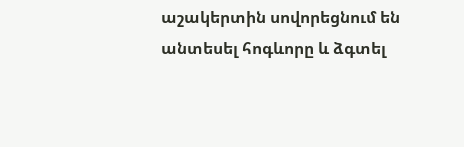աշակերտին սովորեցնում են անտեսել հոգևորը և ձգտել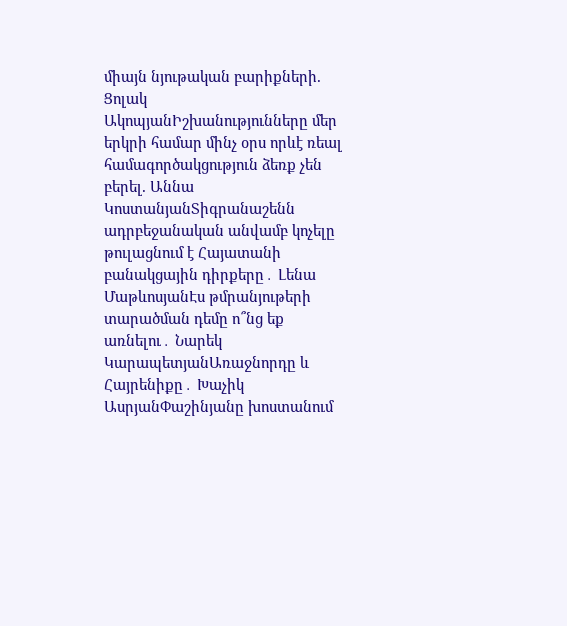միայն նյութական բարիքների. Ցոլակ ԱկոպյանԻշխանությունները մեր երկրի համար մինչ օրս որևէ ռեալ համագործակցություն ձեռք չեն բերել. Աննա ԿոստանյանՏիգրանաշենն ադրբեջանական անվամբ կոչելը թուլացնում է Հայատանի բանակցային դիրքերը․ Լենա ՄաթևոսյանԷս թմրանյութերի տարածման դեմը ո՞նց եք առնելու․ Նարեկ ԿարապետյանԱռաջնորդը և Հայրենիքը․ Խաչիկ ԱսրյանՓաշինյանը խոստանում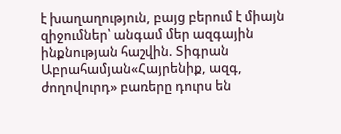է խաղաղություն, բայց բերում է միայն զիջումներ՝ անգամ մեր ազգային ինքնության հաշվին. Տիգրան Աբրահամյան«Հայրենիք, ազգ, ժողովուրդ» բառերը դուրս են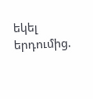եկել երդումից.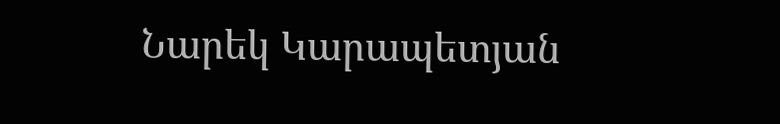Նարեկ Կարապետյան